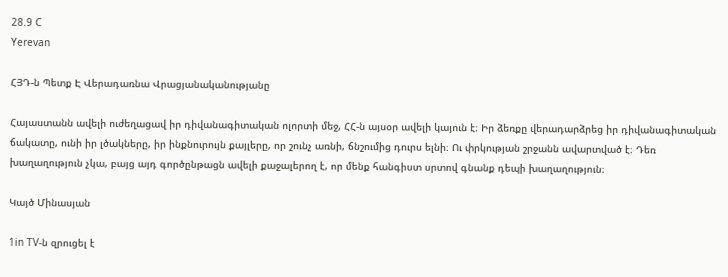28.9 C
Yerevan

ՀՅԴ‑ն Պետք Է Վերադառնա Վրացյանականությանը

Հայաստանն ավելի ուժեղացավ իր դիվանագիտական ոլորտի մեջ, ՀՀ‑ն այսօր ավելի կայուն է։ Իր ձեռքը վերադարձրեց իր դիվանագիտական ճակատը, ունի իր լծակները, իր ինքնուրույն քայլերը, որ շունչ առնի, ճնշումից դուրս ելնի։ Ու փրկության շրջանն ավարտված է։ Դեռ խաղաղություն չկա, բայց այդ գործընթացն ավելի քաջալերող է, որ մենք հանգիստ սրտով գնանք դեպի խաղաղություն։

Կայծ Մինասյան

1in TV‑ն զրուցել է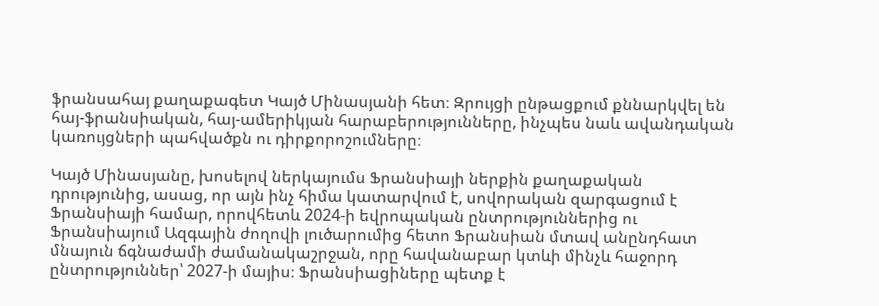ֆրանսահայ քաղաքագետ Կայծ Մինասյանի հետ։ Զրույցի ընթացքում քննարկվել են հայ-ֆրանսիական, հայ-ամերիկյան հարաբերությունները, ինչպես նաև ավանդական կառույցների պահվածքն ու դիրքորոշումները։

Կայծ Մինասյանը, խոսելով ներկայումս Ֆրանսիայի ներքին քաղաքական դրությունից, ասաց, որ այն ինչ հիմա կատարվում է, սովորական զարգացում է Ֆրանսիայի համար, որովհետև 2024‑ի եվրոպական ընտրություններից ու Ֆրանսիայում Ազգային ժողովի լուծարումից հետո Ֆրանսիան մտավ անընդհատ մնայուն ճգնաժամի ժամանակաշրջան, որը հավանաբար կտևի մինչև հաջորդ ընտրություններ՝ 2027‑ի մայիս։ Ֆրանսիացիները պետք է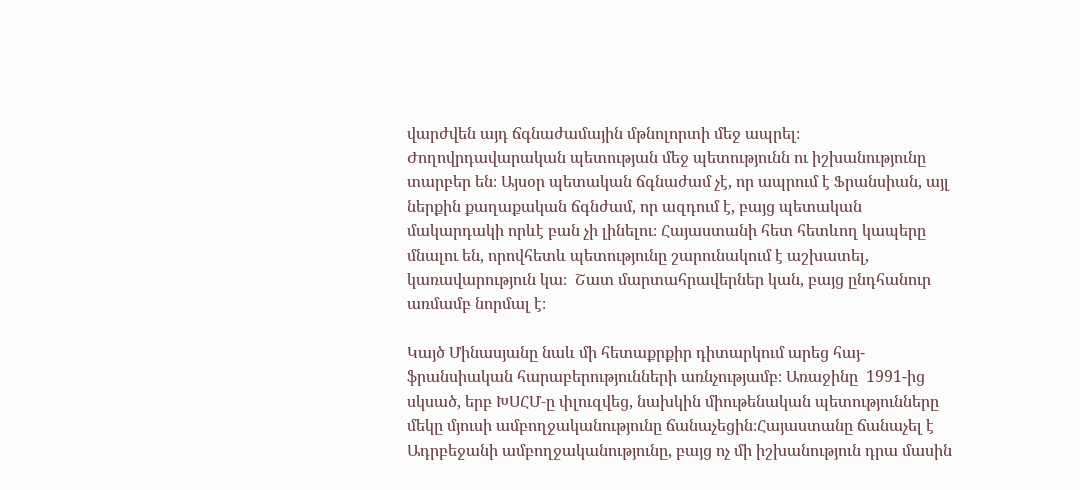վարժվեն այդ ճգնաժամային մթնոլորտի մեջ ապրել։ Ժողովրդավարական պետության մեջ պետությունն ու իշխանությունը տարբեր են։ Այսօր պետական ճգնաժամ չէ, որ ապրում է Ֆրանսիան, այլ ներքին քաղաքական ճգնժամ, որ ազդում է, բայց պետական մակարդակի որևէ բան չի լինելու։ Հայաստանի հետ հետևող կապերը մնալու են, որովհետև պետությունը շարունակում է աշխատել, կառավարություն կա։  Շատ մարտահրավերներ կան, բայց ընդհանուր առմամբ նորմալ է։

Կայծ Մինասյանը նաև մի հետաքրքիր դիտարկում արեց հայ-ֆրանսիական հարաբերությունների առնչությամբ։ Առաջինը  1991-ից սկսած, երբ ԽՍՀՄ‑ը փլուզվեց, նախկին միութենական պետությունները մեկը մյուսի ամբողջականությունը ճանաչեցին։Հայաստանը ճանաչել է Ադրբեջանի ամբողջականությունը, բայց ոչ մի իշխանություն դրա մասին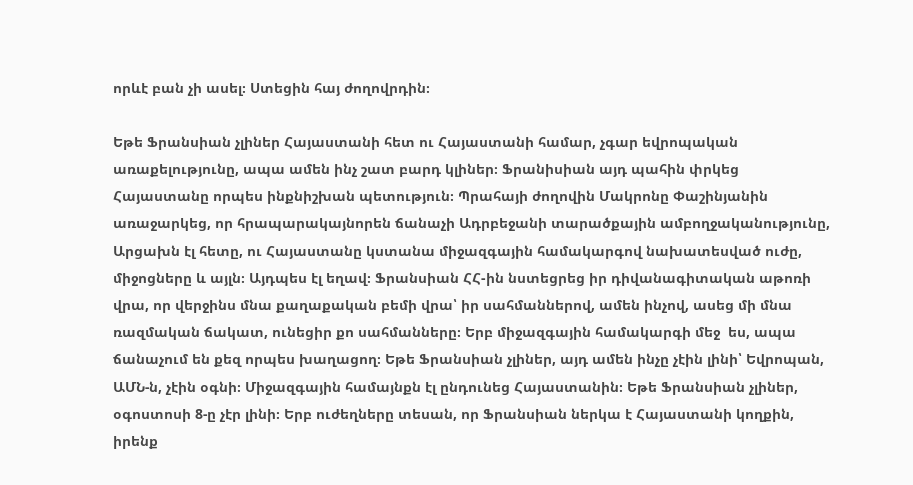որևէ բան չի ասել։ Ստեցին հայ ժողովրդին։

Եթե Ֆրանսիան չլիներ Հայաստանի հետ ու Հայաստանի համար, չգար եվրոպական առաքելությունը, ապա ամեն ինչ շատ բարդ կլիներ։ Ֆրանիսիան այդ պահին փրկեց Հայաստանը որպես ինքնիշխան պետություն։ Պրահայի ժողովին Մակրոնը Փաշինյանին առաջարկեց, որ հրապարակայնորեն ճանաչի Ադրբեջանի տարածքային ամբողջականությունը, Արցախն էլ հետը, ու Հայաստանը կստանա միջազգային համակարգով նախատեսված ուժը, միջոցները և այլն։ Այդպես էլ եղավ։ Ֆրանսիան ՀՀ-ին նստեցրեց իր դիվանագիտական աթոռի վրա, որ վերջինս մնա քաղաքական բեմի վրա՝ իր սահմաններով, ամեն ինչով, ասեց մի մնա ռազմական ճակատ, ունեցիր քո սահմանները։ Երբ միջազգային համակարգի մեջ  ես, ապա ճանաչում են քեզ որպես խաղացող։ Եթե Ֆրանսիան չլիներ, այդ ամեն ինչը չէին լինի՝ Եվրոպան, ԱՄՆ‑ն, չէին օգնի։ Միջազգային համայնքն էլ ընդունեց Հայաստանին։ Եթե Ֆրանսիան չլիներ, օգոստոսի 8‑ը չէր լինի։ Երբ ուժեղները տեսան, որ Ֆրանսիան ներկա է Հայաստանի կողքին, իրենք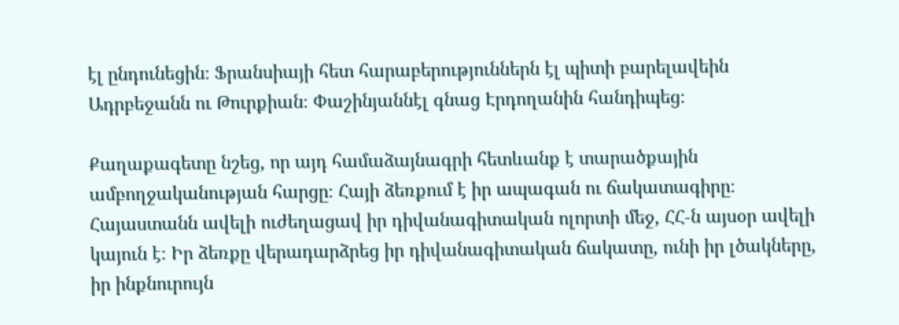էլ ընդունեցին։ Ֆրանսիայի հետ հարաբերություններն էլ պիտի բարելավեին Ադրբեջանն ու Թուրքիան։ Փաշինյաննէլ գնաց Էրդողանին հանդիպեց։

Քաղաքագետը նշեց, որ այդ համաձայնագրի հետևանք է տարածքային ամբողջականության հարցը։ Հայի ձեռքում է իր ապագան ու ճակատագիրը։ Հայաստանն ավելի ուժեղացավ իր դիվանագիտական ոլորտի մեջ, ՀՀ‑ն այսօր ավելի կայուն է։ Իր ձեռքը վերադարձրեց իր դիվանագիտական ճակատը, ունի իր լծակները, իր ինքնուրույն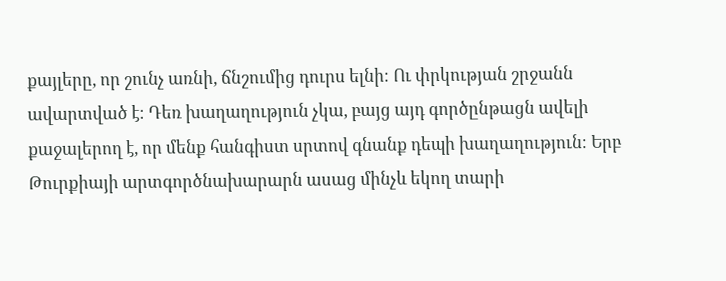քայլերը, որ շունչ առնի, ճնշումից դուրս ելնի։ Ու փրկության շրջանն ավարտված է։ Դեռ խաղաղություն չկա, բայց այդ գործընթացն ավելի քաջալերող է, որ մենք հանգիստ սրտով գնանք դեպի խաղաղություն։ Երբ Թուրքիայի արտգործնախարարն ասաց մինչև եկող տարի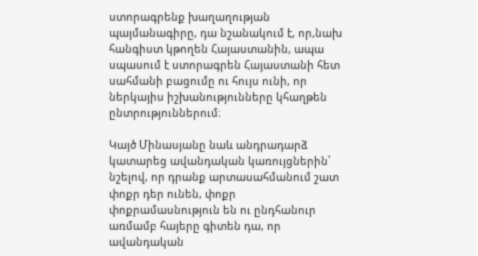ստորագրենք խաղաղության պայմանագիրը, դա նշանակում է, որ,նախ հանգիստ կթողեն Հայաստանին, ապա սպասում է ստորագրեն Հայաստանի հետ սահմանի բացումը ու հույս ունի, որ ներկայիս իշխանությունները կհաղթեն ընտրություններում։

Կայծ Մինասյանը նաև անդրադարձ կատարեց ավանդական կառույցներին՝ նշելով, որ դրանք արտասահմանում շատ փոքր դեր ունեն, փոքր փոքրամասնություն են ու ընդհանուր առմամբ հայերը գիտեն դա, որ ավանդական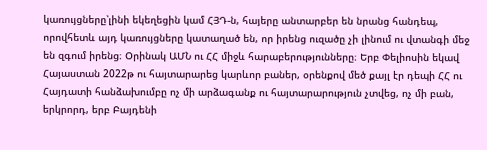կառույցները՝լինի եկեղեցին կամ ՀՅԴ‑ն, հայերը անտարբեր են նրանց հանդեպ, որովհետև այդ կառույցները կատաղած են, որ իրենց ուզածը չի լինում ու վտանգի մեջ են զգում իրենց։ Օրինակ ԱՄՆ ու ՀՀ միջև հարաբերությունները։ Երբ Փելիոսին եկավ Հայաստան 2022թ ու հայտարարեց կարևոր բաներ, օրենքով մեծ քայլ էր դեպի ՀՀ ու Հայդատի հանձախումբը ոչ մի արձագանք ու հայտարարություն չտվեց, ոչ մի բան, երկրորդ, երբ Բայդենի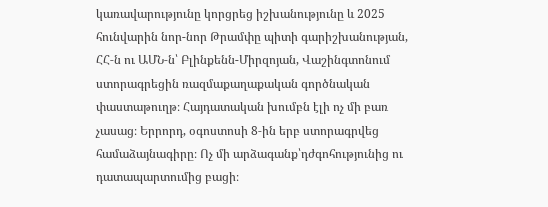կառավարությունը կորցրեց իշխանությունը և 2025 հունվարին նոր-նոր Թրամփը պիտի գարիշխանության, ՀՀ‑ն ու ԱՄՆ‑ն՝ Բլինքենն-Միրզոյան, Վաշինգտոնում ստորագրեցին ռազմաքաղաքական գործնական փաստաթուղթ։ Հայդատական խումբն էլի ոչ մի բառ չասաց։ Երրորդ, օգոստոսի 8‑ին երբ ստորագրվեց  համաձայնագիրը։ Ոչ մի արձագանք՝դժգոհությունից ու դատապարտումից բացի։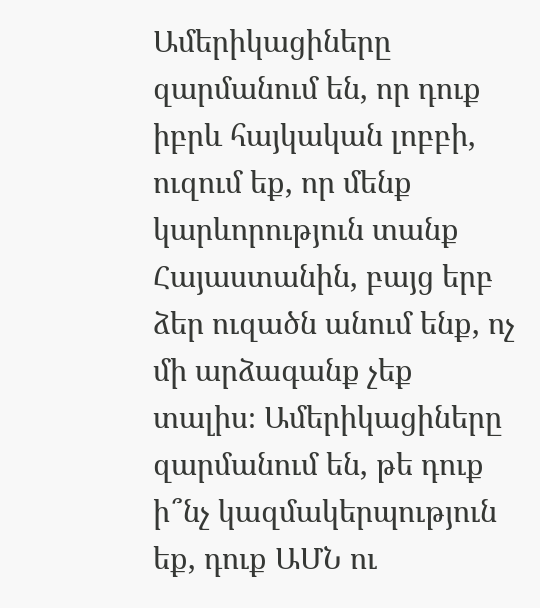Ամերիկացիները զարմանում են, որ դուք իբրև հայկական լոբբի, ուզում եք, որ մենք կարևորություն տանք Հայաստանին, բայց երբ ձեր ուզածն անում ենք, ոչ մի արձագանք չեք տալիս։ Ամերիկացիները զարմանում են, թե դուք ի՞նչ կազմակերպություն եք, դուք ԱՄՆ ու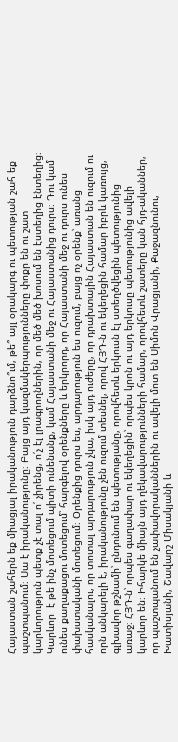Հայաստան շահերն եք միացյալ իրականություն դարձնո՞ւմ, թե՞ այլ օրակարգ ու պետության շահ եք պաշտպանում։ Սա է իրականությունը։ Բայց այդ կազմակերպությունները փոքր են ու շատ կարևորություն պետք չէ տալ ո՛ չիրենց, ո՛չ էլ լրագրողներին, որ մեծ մեծ խոսում են էստեղից էնտեղից։ Կարևոր  է թե ինչ մոտեցում պիտի ունենանք, կամ Հայաստանի մեջ ու Հայաստանից դուրս։ Դու կամ ունես քաղաքացու մոտեցում՝ հարգելով օրենքները և երկրորդ, որ Հայաստանի մեջ ու դուրս ունես փախստականի մոտեցում։ Օրենքից դուրս ես, արդարություն ես ուզում, բայց ոչ օրենք՝ առանց հասկանալու, որ տոտալ արդարություն չկա, իսկ այդ ուժերը, որ դրախտային Հայաստան են ուզում ու որն անկարելի է, իրականությունը չեն ուզում տեսնել, որով ՀՅԴ‑ն ու եկեղեցին համար իբրև կառույց, գլխավոր թշնամի՝ ընդունում են պետությանը, որովհետև երկուսն էլ ստեղծվեցին պետությունից առաջ։ ՀՅԴ‑ն՝ որպես գաղափար ու եկեղեցին՝ որպես կրոն ու այդ երկուսը պետությունից ավելի կարևոր են։ Իհարկե միայն այդ ղեկավարությունների համար, որովհետև շատերը կան հյդ-ականներ, որ պաշտպանում են չափավորականներին ու ավելի մոտ են Սիմոն Վրացյանի, Քաջազնունու, Խատիսյանի, Շավարշ Միսակյանի և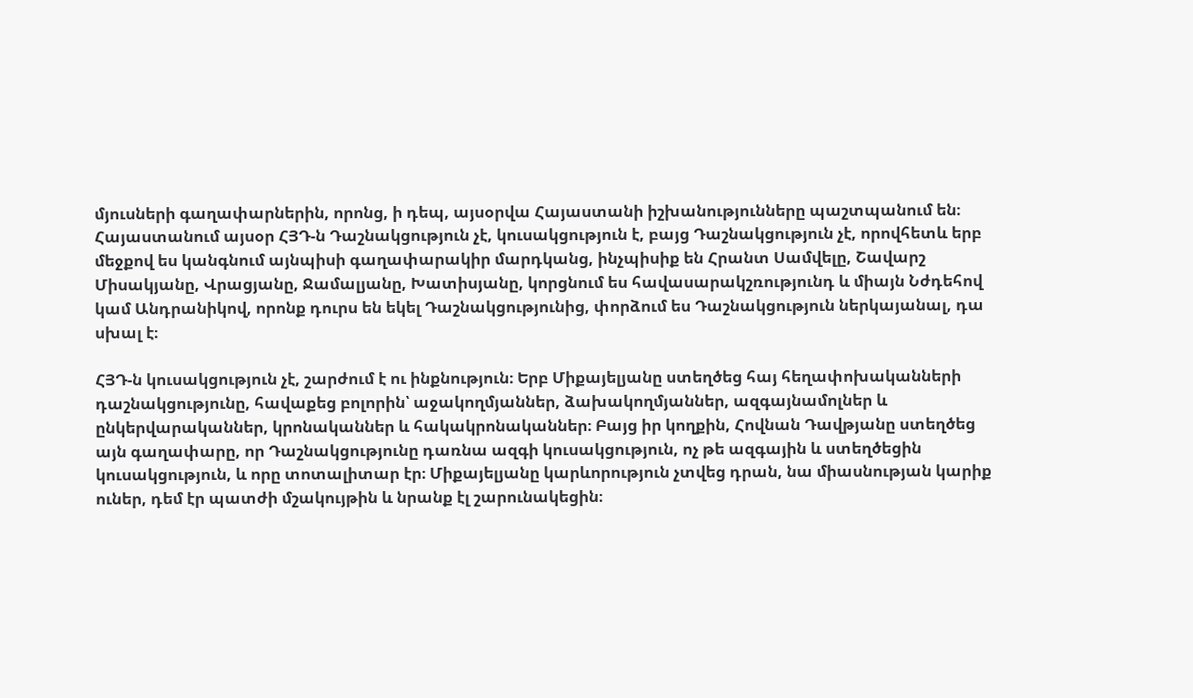մյուսների գաղափարներին, որոնց, ի դեպ, այսօրվա Հայաստանի իշխանությունները պաշտպանում են։ Հայաստանում այսօր ՀՅԴ‑ն Դաշնակցություն չէ, կուսակցություն է, բայց Դաշնակցություն չէ, որովհետև երբ մեջքով ես կանգնում այնպիսի գաղափարակիր մարդկանց, ինչպիսիք են Հրանտ Սամվելը, Շավարշ Միսակյանը, Վրացյանը, Ջամալյանը, Խատիսյանը, կորցնում ես հավասարակշռությունդ և միայն Նժդեհով կամ Անդրանիկով, որոնք դուրս են եկել Դաշնակցությունից, փորձում ես Դաշնակցություն ներկայանալ, դա սխալ է։

ՀՅԴ‑ն կուսակցություն չէ, շարժում է ու ինքնություն։ Երբ Միքայելյանը ստեղծեց հայ հեղափոխականների դաշնակցությունը, հավաքեց բոլորին՝ աջակողմյաններ, ձախակողմյաններ, ազգայնամոլներ և ընկերվարականներ, կրոնականներ և հակակրոնականներ։ Բայց իր կողքին, Հովնան Դավթյանը ստեղծեց այն գաղափարը, որ Դաշնակցությունը դառնա ազգի կուսակցություն, ոչ թե ազգային և ստեղծեցին կուսակցություն, և որը տոտալիտար էր։ Միքայելյանը կարևորություն չտվեց դրան, նա միասնության կարիք ուներ, դեմ էր պատժի մշակույթին և նրանք էլ շարունակեցին։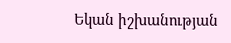Եկան իշխանության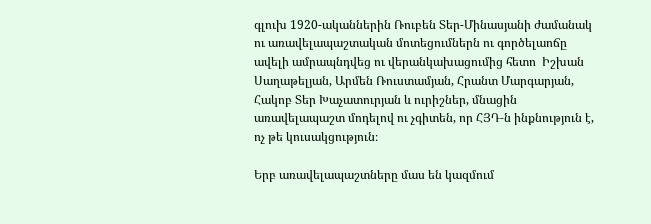գլուխ 1920-ականներին Ռուբեն Տեր-Մինասյանի ժամանակ ու առավելապաշտական մոտեցումներն ու գործելաոճը ավելի ամրապնդվեց ու վերանկախացումից հետո  Իշխան Սաղաթելյան, Արմեն Ռուստամյան, Հրանտ Մարգարյան, Հակոբ Տեր Խաչատուրյան և ուրիշներ, մնացին առավելապաշտ մոդելով ու չգիտեն, որ ՀՅԴ‑ն ինքնություն է, ոչ թե կուսակցություն։

Երբ առավելապաշտները մաս են կազմում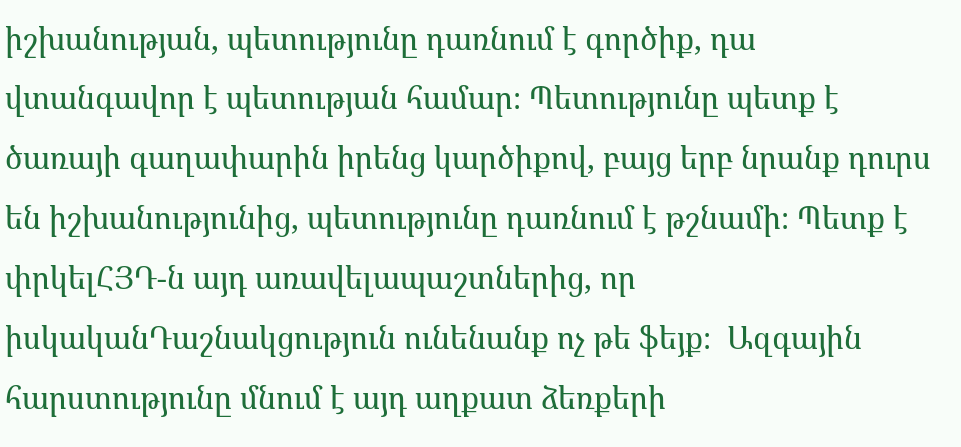իշխանության, պետությունը դառնում է գործիք, դա վտանգավոր է պետության համար։ Պետությունը պետք է ծառայի գաղափարին իրենց կարծիքով, բայց երբ նրանք դուրս են իշխանությունից, պետությունը դառնում է թշնամի։ Պետք է փրկելՀՅԴ‑ն այդ առավելապաշտներից, որ իսկականԴաշնակցություն ունենանք ոչ թե ֆեյք։  Ազգային հարստությունը մնում է այդ աղքատ ձեռքերի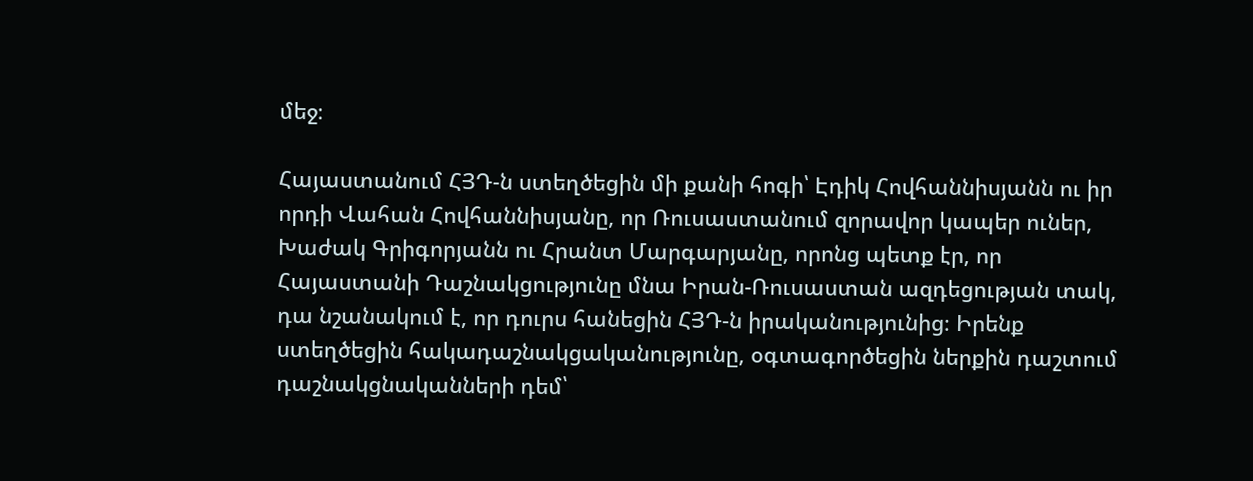մեջ։

Հայաստանում ՀՅԴ‑ն ստեղծեցին մի քանի հոգի՝ Էդիկ Հովհաննիսյանն ու իր որդի Վահան Հովհաննիսյանը, որ Ռուսաստանում զորավոր կապեր ուներ, Խաժակ Գրիգորյանն ու Հրանտ Մարգարյանը, որոնց պետք էր, որ Հայաստանի Դաշնակցությունը մնա Իրան-Ռուսաստան ազդեցության տակ, դա նշանակում է, որ դուրս հանեցին ՀՅԴ‑ն իրականությունից։ Իրենք ստեղծեցին հակադաշնակցականությունը, օգտագործեցին ներքին դաշտում դաշնակցնականների դեմ՝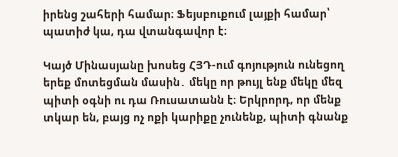իրենց շահերի համար։ Ֆեյսբուքում լայքի համար՝ պատիժ կա, դա վտանգավոր է։

Կայծ Մինասյանը խոսեց ՀՅԴ-ում գոյություն ունեցող երեք մոտեցման մասին․ մեկը որ թույլ ենք մեկը մեզ պիտի օգնի ու դա Ռուսատանն է։ Երկրորդ, որ մենք տկար են, բայց ոչ ոքի կարիքը չունենք, պիտի գնանք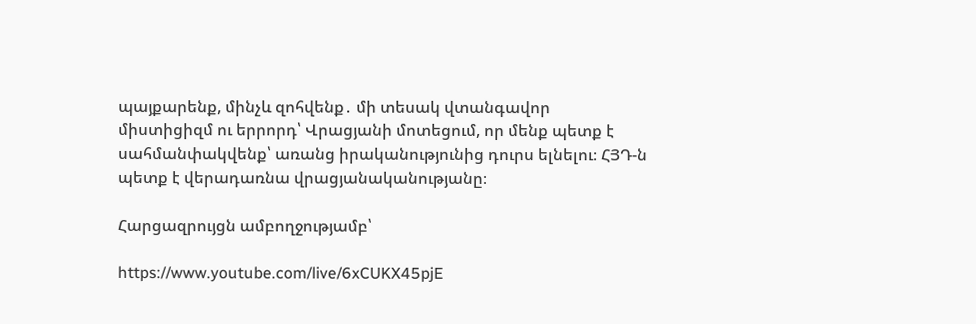պայքարենք, մինչև զոհվենք․ մի տեսակ վտանգավոր միստիցիզմ ու երրորդ՝ Վրացյանի մոտեցում, որ մենք պետք է սահմանփակվենք՝ առանց իրականությունից դուրս ելնելու։ ՀՅԴ‑ն պետք է վերադառնա վրացյանականությանը։

Հարցազրույցն ամբողջությամբ՝

https://www.youtube.com/live/6xCUKX45pjE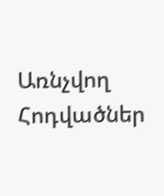Առնչվող Հոդվածներ